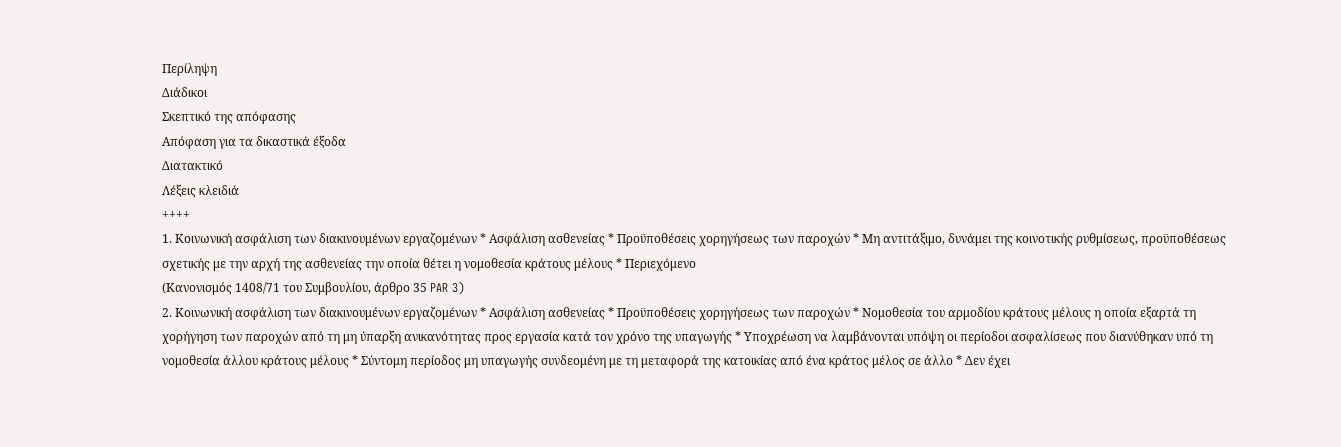Περίληψη
Διάδικοι
Σκεπτικό της απόφασης
Απόφαση για τα δικαστικά έξοδα
Διατακτικό
Λέξεις κλειδιά
++++
1. Κοινωνική ασφάλιση των διακινουμένων εργαζομένων * Ασφάλιση ασθενείας * Προϋποθέσεις χορηγήσεως των παροχών * Μη αντιτάξιμο, δυνάμει της κοινοτικής ρυθμίσεως, προϋποθέσεως σχετικής με την αρχή της ασθενείας την οποία θέτει η νομοθεσία κράτους μέλους * Περιεχόμενο
(Κανονισμός 1408/71 του Συμβουλίου, άρθρο 35 PAR 3)
2. Κοινωνική ασφάλιση των διακινουμένων εργαζομένων * Ασφάλιση ασθενείας * Προϋποθέσεις χορηγήσεως των παροχών * Νομοθεσία του αρμοδίου κράτους μέλους η οποία εξαρτά τη χορήγηση των παροχών από τη μη ύπαρξη ανικανότητας προς εργασία κατά τον χρόνο της υπαγωγής * Υποχρέωση να λαμβάνονται υπόψη οι περίοδοι ασφαλίσεως που διανύθηκαν υπό τη νομοθεσία άλλου κράτους μέλους * Σύντομη περίοδος μη υπαγωγής συνδεομένη με τη μεταφορά της κατοικίας από ένα κράτος μέλος σε άλλο * Δεν έχει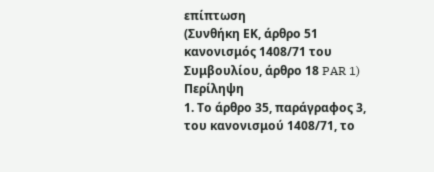επίπτωση
(Συνθήκη ΕΚ, άρθρο 51 κανονισμός 1408/71 του Συμβουλίου, άρθρο 18 PAR 1)
Περίληψη
1. Το άρθρο 35, παράγραφος 3, του κανονισμού 1408/71, το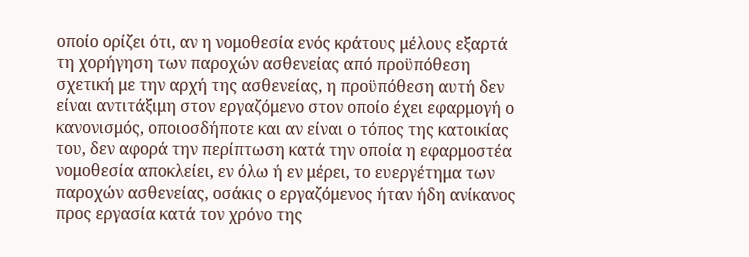οποίο ορίζει ότι, αν η νομοθεσία ενός κράτους μέλους εξαρτά τη χορήγηση των παροχών ασθενείας από προϋπόθεση σχετική με την αρχή της ασθενείας, η προϋπόθεση αυτή δεν είναι αντιτάξιμη στον εργαζόμενο στον οποίο έχει εφαρμογή ο κανονισμός, οποιοσδήποτε και αν είναι ο τόπος της κατοικίας του, δεν αφορά την περίπτωση κατά την οποία η εφαρμοστέα νομοθεσία αποκλείει, εν όλω ή εν μέρει, το ευεργέτημα των παροχών ασθενείας, οσάκις ο εργαζόμενος ήταν ήδη ανίκανος προς εργασία κατά τον χρόνο της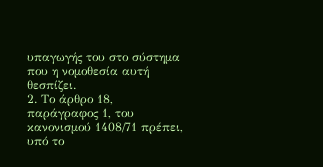υπαγωγής του στο σύστημα που η νομοθεσία αυτή θεσπίζει.
2. Το άρθρο 18, παράγραφος 1, του κανονισμού 1408/71 πρέπει, υπό το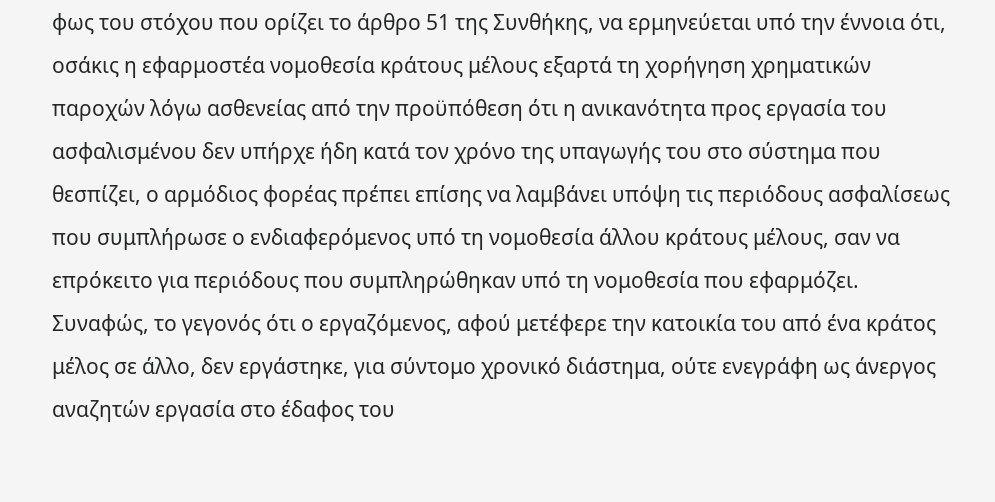φως του στόχου που ορίζει το άρθρο 51 της Συνθήκης, να ερμηνεύεται υπό την έννοια ότι, οσάκις η εφαρμοστέα νομοθεσία κράτους μέλους εξαρτά τη χορήγηση χρηματικών παροχών λόγω ασθενείας από την προϋπόθεση ότι η ανικανότητα προς εργασία του ασφαλισμένου δεν υπήρχε ήδη κατά τον χρόνο της υπαγωγής του στο σύστημα που θεσπίζει, ο αρμόδιος φορέας πρέπει επίσης να λαμβάνει υπόψη τις περιόδους ασφαλίσεως που συμπλήρωσε ο ενδιαφερόμενος υπό τη νομοθεσία άλλου κράτους μέλους, σαν να επρόκειτο για περιόδους που συμπληρώθηκαν υπό τη νομοθεσία που εφαρμόζει.
Συναφώς, το γεγονός ότι ο εργαζόμενος, αφού μετέφερε την κατοικία του από ένα κράτος μέλος σε άλλο, δεν εργάστηκε, για σύντομο χρονικό διάστημα, ούτε ενεγράφη ως άνεργος αναζητών εργασία στο έδαφος του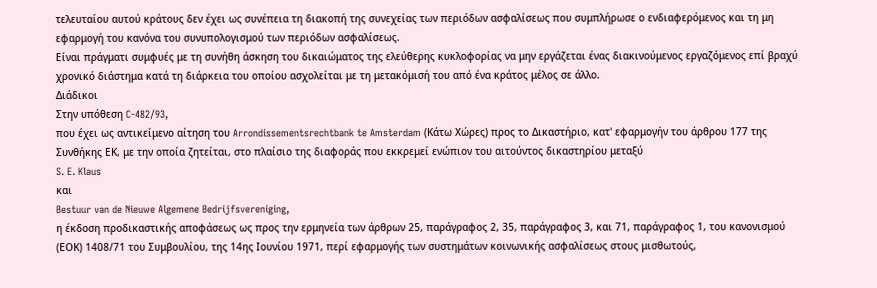τελευταίου αυτού κράτους δεν έχει ως συνέπεια τη διακοπή της συνεχείας των περιόδων ασφαλίσεως που συμπλήρωσε ο ενδιαφερόμενος και τη μη εφαρμογή του κανόνα του συνυπολογισμού των περιόδων ασφαλίσεως.
Είναι πράγματι συμφυές με τη συνήθη άσκηση του δικαιώματος της ελεύθερης κυκλοφορίας να μην εργάζεται ένας διακινούμενος εργαζόμενος επί βραχύ χρονικό διάστημα κατά τη διάρκεια του οποίου ασχολείται με τη μετακόμισή του από ένα κράτος μέλος σε άλλο.
Διάδικοι
Στην υπόθεση C-482/93,
που έχει ως αντικείμενο αίτηση του Arrondissementsrechtbank te Amsterdam (Κάτω Χώρες) προς το Δικαστήριο, κατ' εφαρμογήν του άρθρου 177 της Συνθήκης ΕΚ, με την οποία ζητείται, στο πλαίσιο της διαφοράς που εκκρεμεί ενώπιον του αιτούντος δικαστηρίου μεταξύ
S. E. Klaus
και
Bestuur van de Nieuwe Algemene Bedrijfsvereniging,
η έκδοση προδικαστικής αποφάσεως ως προς την ερμηνεία των άρθρων 25, παράγραφος 2, 35, παράγραφος 3, και 71, παράγραφος 1, του κανονισμού (ΕΟΚ) 1408/71 του Συμβουλίου, της 14ης Ιουνίου 1971, περί εφαρμογής των συστημάτων κοινωνικής ασφαλίσεως στους μισθωτούς,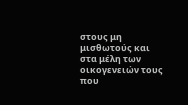στους μη μισθωτούς και στα μέλη των οικογενειών τους που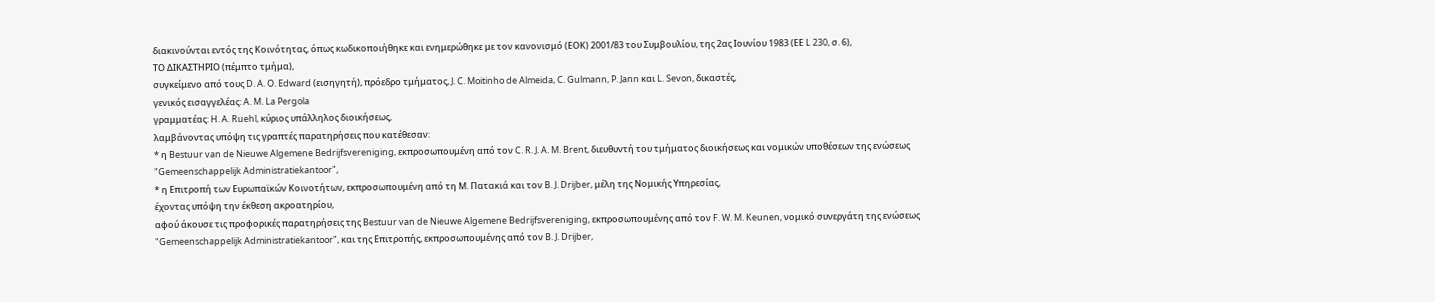διακινούνται εντός της Κοινότητας, όπως κωδικοποιήθηκε και ενημερώθηκε με τον κανονισμό (ΕΟΚ) 2001/83 του Συμβουλίου, της 2ας Ιουνίου 1983 (ΕΕ L 230, σ. 6),
ΤΟ ΔΙΚΑΣΤΗΡΙΟ (πέμπτο τμήμα),
συγκείμενο από τους D. A. O. Edward (εισηγητή), πρόεδρο τμήματος, J. C. Moitinho de Almeida, C. Gulmann, P. Jann και L. Sevon, δικαστές,
γενικός εισαγγελέας: A. M. La Pergola
γραμματέας: H. A. Ruehl, κύριος υπάλληλος διοικήσεως,
λαμβάνοντας υπόψη τις γραπτές παρατηρήσεις που κατέθεσαν:
* η Bestuur van de Nieuwe Algemene Bedrijfsvereniging, εκπροσωπουμένη από τον C. R. J. A. M. Brent, διευθυντή του τμήματος διοικήσεως και νομικών υποθέσεων της ενώσεως "Gemeenschappelijk Administratiekantoor",
* η Επιτροπή των Ευρωπαϊκών Κοινοτήτων, εκπροσωπουμένη από τη Μ. Πατακιά και τον B. J. Drijber, μέλη της Νομικής Υπηρεσίας,
έχοντας υπόψη την έκθεση ακροατηρίου,
αφού άκουσε τις προφορικές παρατηρήσεις της Bestuur van de Nieuwe Algemene Bedrijfsvereniging, εκπροσωπουμένης από τον F. W. M. Keunen, νομικό συνεργάτη της ενώσεως "Gemeenschappelijk Administratiekantoor", και της Επιτροπής, εκπροσωπουμένης από τον B. J. Drijber,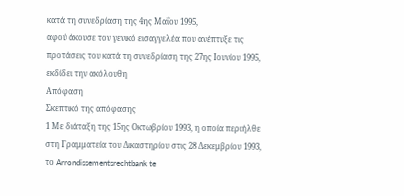κατά τη συνεδρίαση της 4ης Μαΐου 1995,
αφού άκουσε τον γενικό εισαγγελέα που ανέπτυξε τις προτάσεις του κατά τη συνεδρίαση της 27ης Ιουνίου 1995,
εκδίδει την ακόλουθη
Απόφαση
Σκεπτικό της απόφασης
1 Με διάταξη της 15ης Οκτωβρίου 1993, η οποία περιήλθε στη Γραμματεία του Δικαστηρίου στις 28 Δεκεμβρίου 1993, το Arrondissementsrechtbank te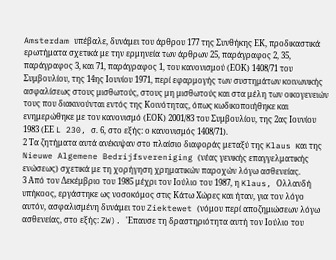Amsterdam υπέβαλε, δυνάμει του άρθρου 177 της Συνθήκης ΕΚ, προδικαστικά ερωτήματα σχετικά με την ερμηνεία των άρθρων 25, παράγραφος 2, 35, παράγραφος 3, και 71, παράγραφος 1, του κανονισμού (ΕΟΚ) 1408/71 του Συμβουλίου, της 14ης Ιουνίου 1971, περί εφαρμογής των συστημάτων κοινωνικής ασφαλίσεως στους μισθωτούς, στους μη μισθωτούς και στα μέλη των οικογενειών τους που διακινούνται εντός της Κοινότητας, όπως κωδικοποιήθηκε και ενημερώθηκε με τον κανονισμό (ΕΟΚ) 2001/83 του Συμβουλίου, της 2ας Ιουνίου 1983 (ΕΕ L 230, σ. 6, στο εξής: ο κανονισμός 1408/71).
2 Τα ζητήματα αυτά ανέκυψαν στο πλαίσιο διαφοράς μεταξύ της Klaus και της Nieuwe Algemene Bedrijfsvereniging (νέας γενικής επαγγελματικής ενώσεως) σχετικά με τη χορήγηση χρηματικών παροχών λόγω ασθενείας.
3 Από τον Δεκέμβριο του 1985 μέχρι τον Ιούλιο του 1987, η Klaus, Oλλανδή υπήκοος, εργάστηκε ως νοσοκόμος στις Κάτω Χώρες και ήταν, για τον λόγο αυτόν, ασφαλισμένη δυνάμει του Ziektewet (νόμου περί αποζημιώσεων λόγω ασθενείας, στο εξής: ZW). 'Επαυσε τη δραστηριότητα αυτή τον Ιούλιο του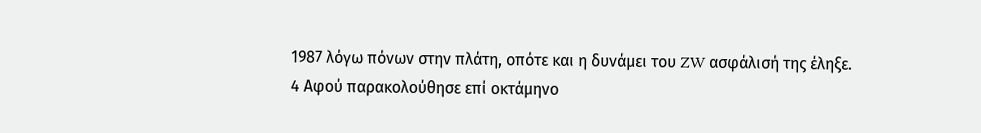1987 λόγω πόνων στην πλάτη, οπότε και η δυνάμει του ZW ασφάλισή της έληξε.
4 Αφού παρακολούθησε επί οκτάμηνο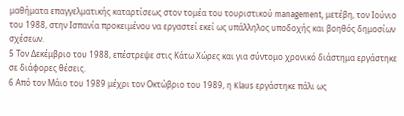μαθήματα επαγγελματικής καταρτίσεως στον τομέα του τουριστικού management, μετέβη, τον Ιούνιο του 1988, στην Ισπανία προκειμένου να εργαστεί εκεί ως υπάλληλος υποδοχής και βοηθός δημοσίων σχέσεων.
5 Τον Δεκέμβριο του 1988, επέστρεψε στις Κάτω Χώρες και για σύντομο χρονικό διάστημα εργάστηκε σε διάφορες θέσεις.
6 Από τον Μάιο του 1989 μέχρι τον Οκτώβριο του 1989, η Klaus εργάστηκε πάλι ως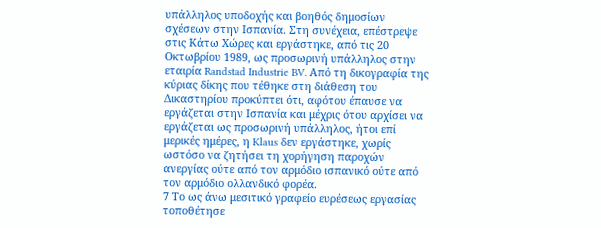υπάλληλος υποδοχής και βοηθός δημοσίων σχέσεων στην Ισπανία. Στη συνέχεια, επέστρεψε στις Κάτω Χώρες και εργάστηκε, από τις 20 Οκτωβρίου 1989, ως προσωρινή υπάλληλος στην εταιρία Randstad Industrie BV. Από τη δικογραφία της κύριας δίκης που τέθηκε στη διάθεση του Δικαστηρίου προκύπτει ότι, αφότου έπαυσε να εργάζεται στην Ισπανία και μέχρις ότου αρχίσει να εργάζεται ως προσωρινή υπάλληλος, ήτοι επί μερικές ημέρες, η Klaus δεν εργάστηκε, χωρίς ωστόσο να ζητήσει τη χορήγηση παροχών ανεργίας ούτε από τον αρμόδιο ισπανικό ούτε από τον αρμόδιο ολλανδικό φορέα.
7 Το ως άνω μεσιτικό γραφείο ευρέσεως εργασίας τοποθέτησε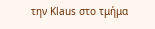την Klaus στο τμήμα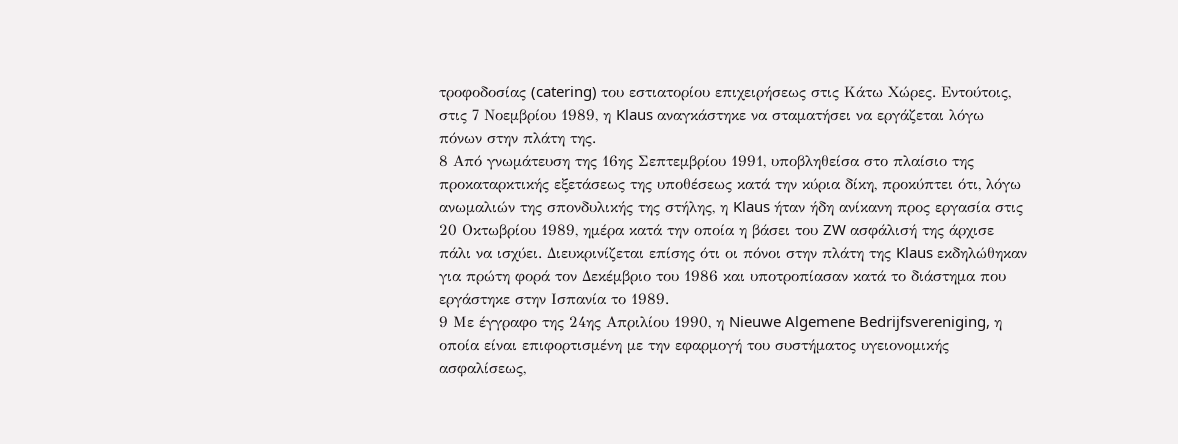τροφοδοσίας (catering) του εστιατορίου επιχειρήσεως στις Κάτω Χώρες. Εντούτοις, στις 7 Νοεμβρίου 1989, η Klaus αναγκάστηκε να σταματήσει να εργάζεται λόγω πόνων στην πλάτη της.
8 Από γνωμάτευση της 16ης Σεπτεμβρίου 1991, υποβληθείσα στο πλαίσιο της προκαταρκτικής εξετάσεως της υποθέσεως κατά την κύρια δίκη, προκύπτει ότι, λόγω ανωμαλιών της σπονδυλικής της στήλης, η Klaus ήταν ήδη ανίκανη προς εργασία στις 20 Οκτωβρίου 1989, ημέρα κατά την οποία η βάσει του ZW ασφάλισή της άρχισε πάλι να ισχύει. Διευκρινίζεται επίσης ότι οι πόνοι στην πλάτη της Klaus εκδηλώθηκαν για πρώτη φορά τον Δεκέμβριο του 1986 και υποτροπίασαν κατά το διάστημα που εργάστηκε στην Ισπανία το 1989.
9 Με έγγραφο της 24ης Απριλίου 1990, η Nieuwe Algemene Bedrijfsvereniging, η οποία είναι επιφορτισμένη με την εφαρμογή του συστήματος υγειονομικής ασφαλίσεως,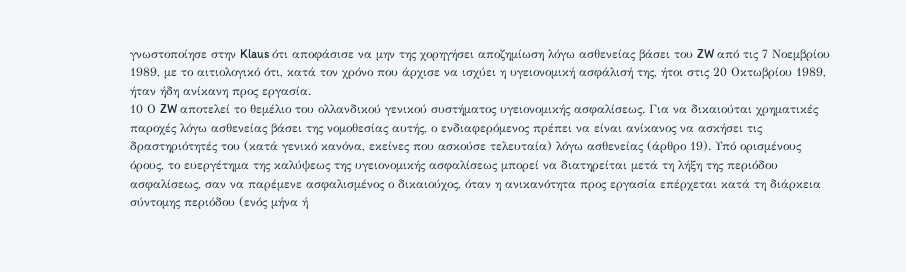γνωστοποίησε στην Klaus ότι αποφάσισε να μην της χορηγήσει αποζημίωση λόγω ασθενείας βάσει του ZW από τις 7 Νοεμβρίου 1989, με το αιτιολογικό ότι, κατά τον χρόνο που άρχισε να ισχύει η υγειονομική ασφάλισή της, ήτοι στις 20 Οκτωβρίου 1989, ήταν ήδη ανίκανη προς εργασία.
10 Ο ZW αποτελεί το θεμέλιο του ολλανδικού γενικού συστήματος υγειονομικής ασφαλίσεως. Για να δικαιούται χρηματικές παροχές λόγω ασθενείας βάσει της νομοθεσίας αυτής, ο ενδιαφερόμενος πρέπει να είναι ανίκανος να ασκήσει τις δραστηριότητές του (κατά γενικό κανόνα, εκείνες που ασκούσε τελευταία) λόγω ασθενείας (άρθρο 19). Υπό ορισμένους όρους, το ευεργέτημα της καλύψεως της υγειονομικής ασφαλίσεως μπορεί να διατηρείται μετά τη λήξη της περιόδου ασφαλίσεως, σαν να παρέμενε ασφαλισμένος ο δικαιούχος, όταν η ανικανότητα προς εργασία επέρχεται κατά τη διάρκεια σύντομης περιόδου (ενός μήνα ή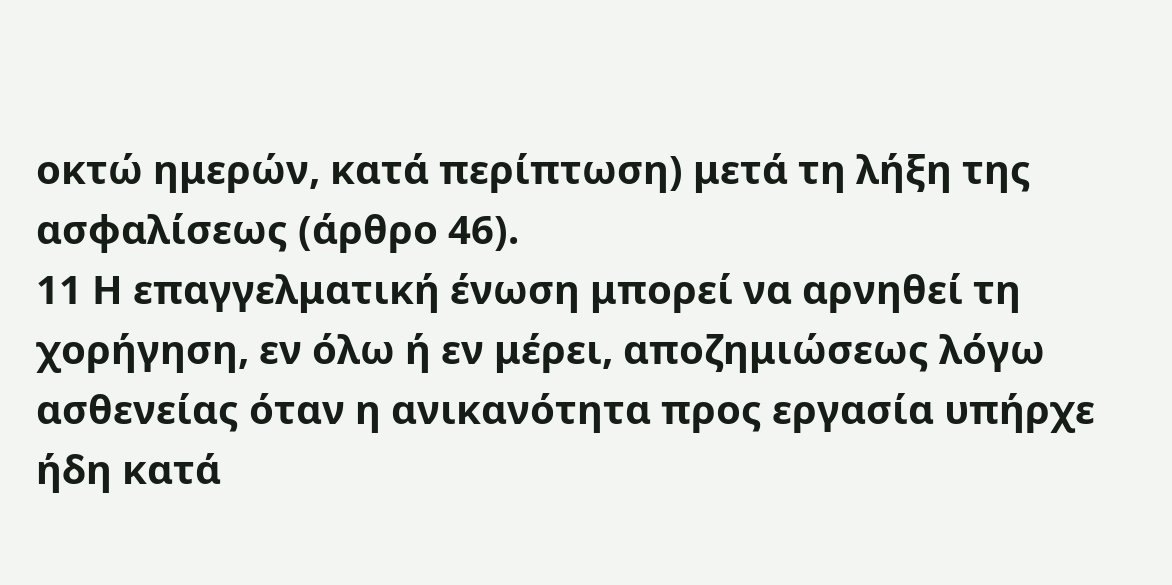οκτώ ημερών, κατά περίπτωση) μετά τη λήξη της ασφαλίσεως (άρθρο 46).
11 Η επαγγελματική ένωση μπορεί να αρνηθεί τη χορήγηση, εν όλω ή εν μέρει, αποζημιώσεως λόγω ασθενείας όταν η ανικανότητα προς εργασία υπήρχε ήδη κατά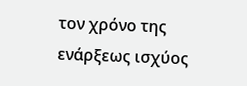τον χρόνο της ενάρξεως ισχύος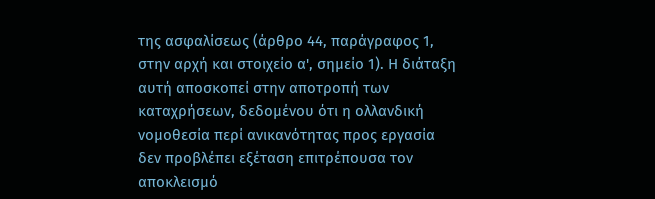της ασφαλίσεως (άρθρο 44, παράγραφος 1, στην αρχή και στοιχείο α', σημείο 1). Η διάταξη αυτή αποσκοπεί στην αποτροπή των καταχρήσεων, δεδομένου ότι η ολλανδική νομοθεσία περί ανικανότητας προς εργασία δεν προβλέπει εξέταση επιτρέπουσα τον αποκλεισμό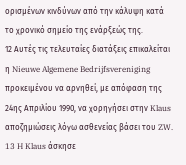ορισμένων κινδύνων από την κάλυψη κατά το χρονικό σημείο της ενάρξεώς της.
12 Αυτές τις τελευταίες διατάξεις επικαλείται η Nieuwe Algemene Bedrijfsvereniging προκειμένου να αρνηθεί, με απόφαση της 24ης Απριλίου 1990, να χορηγήσει στην Klaus αποζημιώσεις λόγω ασθενείας βάσει του ZW.
13 H Klaus άσκησε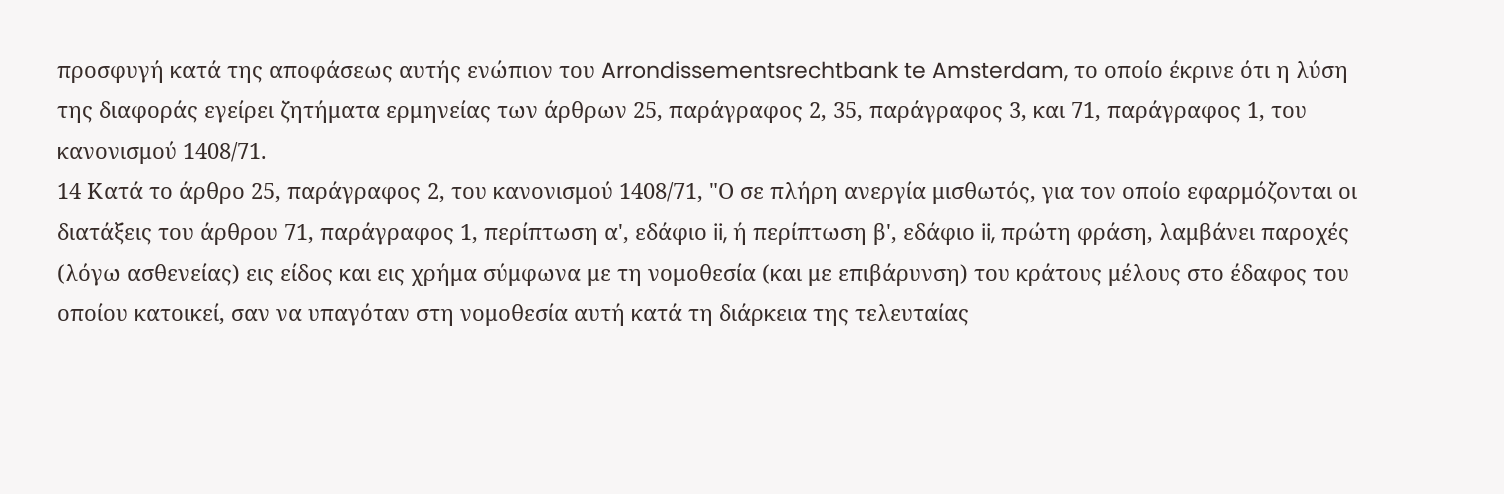προσφυγή κατά της αποφάσεως αυτής ενώπιον του Arrondissementsrechtbank te Amsterdam, το οποίο έκρινε ότι η λύση της διαφοράς εγείρει ζητήματα ερμηνείας των άρθρων 25, παράγραφος 2, 35, παράγραφος 3, και 71, παράγραφος 1, του κανονισμού 1408/71.
14 Κατά το άρθρο 25, παράγραφος 2, του κανονισμού 1408/71, "Ο σε πλήρη ανεργία μισθωτός, για τον οποίο εφαρμόζονται οι διατάξεις του άρθρου 71, παράγραφος 1, περίπτωση α', εδάφιο ii, ή περίπτωση β', εδάφιο ii, πρώτη φράση, λαμβάνει παροχές (λόγω ασθενείας) εις είδος και εις χρήμα σύμφωνα με τη νομοθεσία (και με επιβάρυνση) του κράτους μέλους στο έδαφος του οποίου κατοικεί, σαν να υπαγόταν στη νομοθεσία αυτή κατά τη διάρκεια της τελευταίας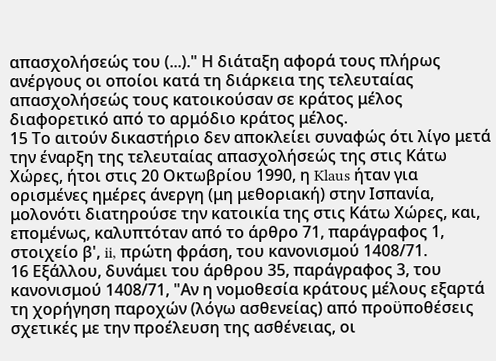απασχολήσεώς του (...)." Η διάταξη αφορά τους πλήρως ανέργους οι οποίοι κατά τη διάρκεια της τελευταίας απασχολήσεώς τους κατοικούσαν σε κράτος μέλος διαφορετικό από το αρμόδιο κράτος μέλος.
15 Το αιτούν δικαστήριο δεν αποκλείει συναφώς ότι λίγο μετά την έναρξη της τελευταίας απασχολήσεώς της στις Κάτω Χώρες, ήτοι στις 20 Οκτωβρίου 1990, η Klaus ήταν για ορισμένες ημέρες άνεργη (μη μεθοριακή) στην Ισπανία, μολονότι διατηρούσε την κατοικία της στις Κάτω Χώρες, και, επομένως, καλυπτόταν από το άρθρο 71, παράγραφος 1, στοιχείο β', ii, πρώτη φράση, του κανονισμού 1408/71.
16 Εξάλλου, δυνάμει του άρθρου 35, παράγραφος 3, του κανονισμού 1408/71, "Αν η νομοθεσία κράτους μέλους εξαρτά τη χορήγηση παροχών (λόγω ασθενείας) από προϋποθέσεις σχετικές με την προέλευση της ασθένειας, οι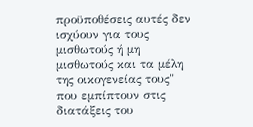προϋποθέσεις αυτές δεν ισχύουν για τους μισθωτούς ή μη μισθωτούς και τα μέλη της οικογενείας τους" που εμπίπτουν στις διατάξεις του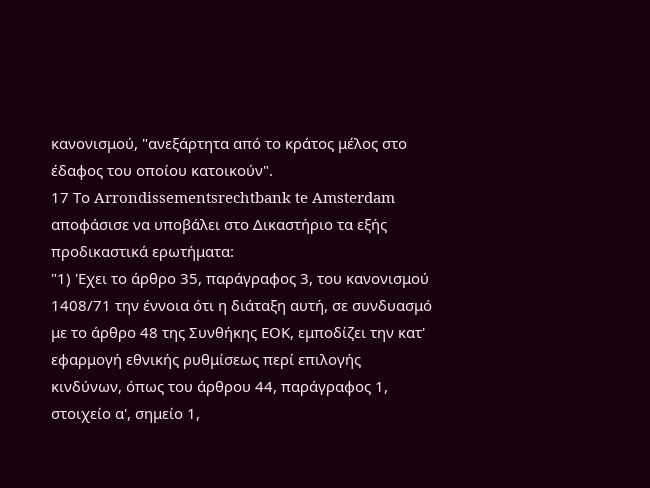κανονισμού, "ανεξάρτητα από το κράτος μέλος στο έδαφος του οποίου κατοικούν".
17 Το Arrondissementsrechtbank te Amsterdam αποφάσισε να υποβάλει στο Δικαστήριο τα εξής προδικαστικά ερωτήματα:
"1) 'Εχει το άρθρο 35, παράγραφος 3, του κανονισμού 1408/71 την έννοια ότι η διάταξη αυτή, σε συνδυασμό με το άρθρο 48 της Συνθήκης ΕΟΚ, εμποδίζει την κατ' εφαρμογή εθνικής ρυθμίσεως περί επιλογής κινδύνων, όπως του άρθρου 44, παράγραφος 1, στοιχείο α', σημείο 1,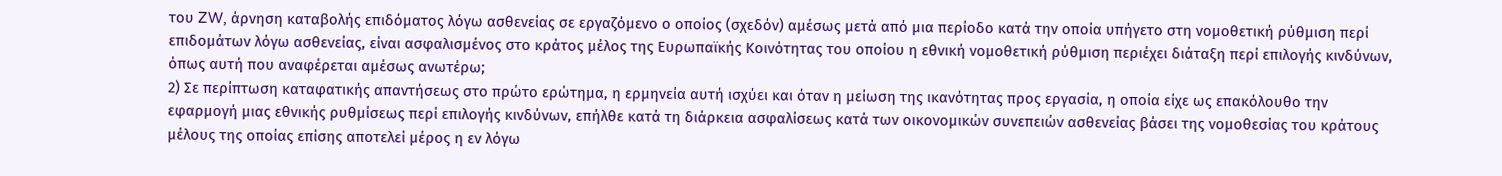του ZW, άρνηση καταβολής επιδόματος λόγω ασθενείας σε εργαζόμενο ο οποίος (σχεδόν) αμέσως μετά από μια περίοδο κατά την οποία υπήγετο στη νομοθετική ρύθμιση περί επιδομάτων λόγω ασθενείας, είναι ασφαλισμένος στο κράτος μέλος της Ευρωπαϊκής Κοινότητας του οποίου η εθνική νομοθετική ρύθμιση περιέχει διάταξη περί επιλογής κινδύνων, όπως αυτή που αναφέρεται αμέσως ανωτέρω;
2) Σε περίπτωση καταφατικής απαντήσεως στο πρώτο ερώτημα, η ερμηνεία αυτή ισχύει και όταν η μείωση της ικανότητας προς εργασία, η οποία είχε ως επακόλουθο την εφαρμογή μιας εθνικής ρυθμίσεως περί επιλογής κινδύνων, επήλθε κατά τη διάρκεια ασφαλίσεως κατά των οικονομικών συνεπειών ασθενείας βάσει της νομοθεσίας του κράτους μέλους της οποίας επίσης αποτελεί μέρος η εν λόγω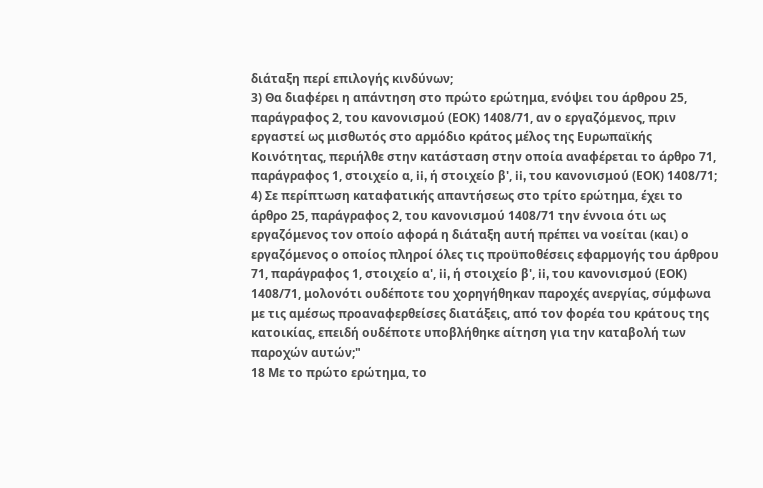διάταξη περί επιλογής κινδύνων;
3) Θα διαφέρει η απάντηση στο πρώτο ερώτημα, ενόψει του άρθρου 25, παράγραφος 2, του κανονισμού (ΕΟΚ) 1408/71, αν ο εργαζόμενος, πριν εργαστεί ως μισθωτός στο αρμόδιο κράτος μέλος της Ευρωπαϊκής Κοινότητας, περιήλθε στην κατάσταση στην οποία αναφέρεται το άρθρο 71, παράγραφος 1, στοιχείο α, ii, ή στοιχείο β', ii, του κανονισμού (ΕΟΚ) 1408/71;
4) Σε περίπτωση καταφατικής απαντήσεως στο τρίτο ερώτημα, έχει το άρθρο 25, παράγραφος 2, του κανονισμού 1408/71 την έννοια ότι ως εργαζόμενος τον οποίο αφορά η διάταξη αυτή πρέπει να νοείται (και) ο εργαζόμενος ο οποίος πληροί όλες τις προϋποθέσεις εφαρμογής του άρθρου 71, παράγραφος 1, στοιχείο α', ii, ή στοιχείο β', ii, του κανονισμού (ΕΟΚ) 1408/71, μολονότι ουδέποτε του χορηγήθηκαν παροχές ανεργίας, σύμφωνα με τις αμέσως προαναφερθείσες διατάξεις, από τον φορέα του κράτους της κατοικίας, επειδή ουδέποτε υποβλήθηκε αίτηση για την καταβολή των παροχών αυτών;"
18 Με το πρώτο ερώτημα, το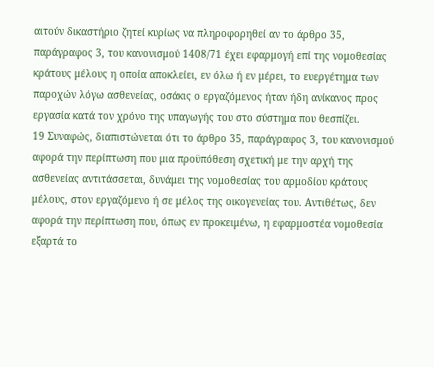αιτούν δικαστήριο ζητεί κυρίως να πληροφορηθεί αν το άρθρο 35, παράγραφος 3, του κανονισμού 1408/71 έχει εφαρμογή επί της νομοθεσίας κράτους μέλους η οποία αποκλείει, εν όλω ή εν μέρει, το ευεργέτημα των παροχών λόγω ασθενείας, οσάκις ο εργαζόμενος ήταν ήδη ανίκανος προς εργασία κατά τον χρόνο της υπαγωγής του στο σύστημα που θεσπίζει.
19 Συναφώς, διαπιστώνεται ότι το άρθρο 35, παράγραφος 3, του κανονισμού αφορά την περίπτωση που μια προϋπόθεση σχετική με την αρχή της ασθενείας αντιτάσσεται, δυνάμει της νομοθεσίας του αρμοδίου κράτους μέλους, στον εργαζόμενο ή σε μέλος της οικογενείας του. Αντιθέτως, δεν αφορά την περίπτωση που, όπως εν προκειμένω, η εφαρμοστέα νομοθεσία εξαρτά το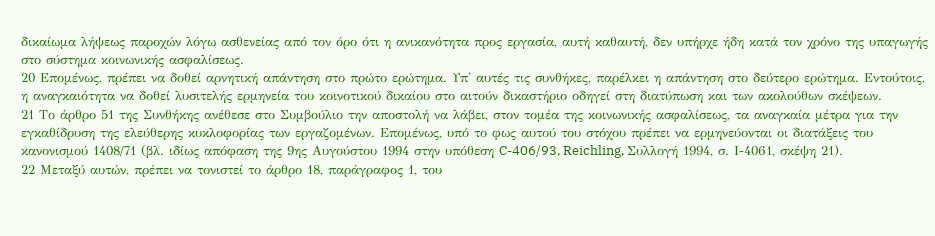δικαίωμα λήψεως παροχών λόγω ασθενείας από τον όρο ότι η ανικανότητα προς εργασία, αυτή καθαυτή, δεν υπήρχε ήδη κατά τον χρόνο της υπαγωγής στο σύστημα κοινωνικής ασφαλίσεως.
20 Επομένως, πρέπει να δοθεί αρνητική απάντηση στο πρώτο ερώτημα. Υπ' αυτές τις συνθήκες, παρέλκει η απάντηση στο δεύτερο ερώτημα. Εντούτοις, η αναγκαιότητα να δοθεί λυσιτελής ερμηνεία του κοινοτικού δικαίου στο αιτούν δικαστήριο οδηγεί στη διατύπωση και των ακολούθων σκέψεων.
21 Το άρθρο 51 της Συνθήκης ανέθεσε στο Συμβούλιο την αποστολή να λάβει, στον τομέα της κοινωνικής ασφαλίσεως, τα αναγκαία μέτρα για την εγκαθίδρυση της ελεύθερης κυκλοφορίας των εργαζομένων. Επομένως, υπό το φως αυτού του στόχου πρέπει να ερμηνεύονται οι διατάξεις του κανονισμού 1408/71 (βλ. ιδίως απόφαση της 9ης Αυγούστου 1994 στην υπόθεση C-406/93, Reichling, Συλλογή 1994, σ. Ι-4061, σκέψη 21).
22 Μεταξύ αυτών, πρέπει να τονιστεί το άρθρο 18, παράγραφος 1, του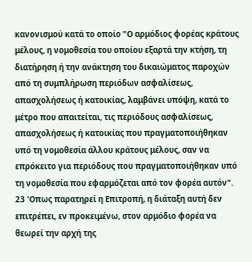κανονισμού κατά το οποίο "Ο αρμόδιος φορέας κράτους μέλους, η νομοθεσία του οποίου εξαρτά την κτήση, τη διατήρηση ή την ανάκτηση του δικαιώματος παροχών από τη συμπλήρωση περιόδων ασφαλίσεως, απασχολήσεως ή κατοικίας, λαμβάνει υπόψη, κατά το μέτρο που απαιτείται, τις περιόδους ασφαλίσεως, απασχολήσεως ή κατοικίας που πραγματοποιήθηκαν υπό τη νομοθεσία άλλου κράτους μέλους, σαν να επρόκειτο για περιόδους που πραγματοποιήθηκαν υπό τη νομοθεσία που εφαρμόζεται από τον φορέα αυτόν".
23 'Οπως παρατηρεί η Επιτροπή, η διάταξη αυτή δεν επιτρέπει, εν προκειμένω, στον αρμόδιο φορέα να θεωρεί την αρχή της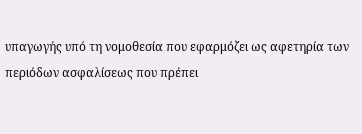υπαγωγής υπό τη νομοθεσία που εφαρμόζει ως αφετηρία των περιόδων ασφαλίσεως που πρέπει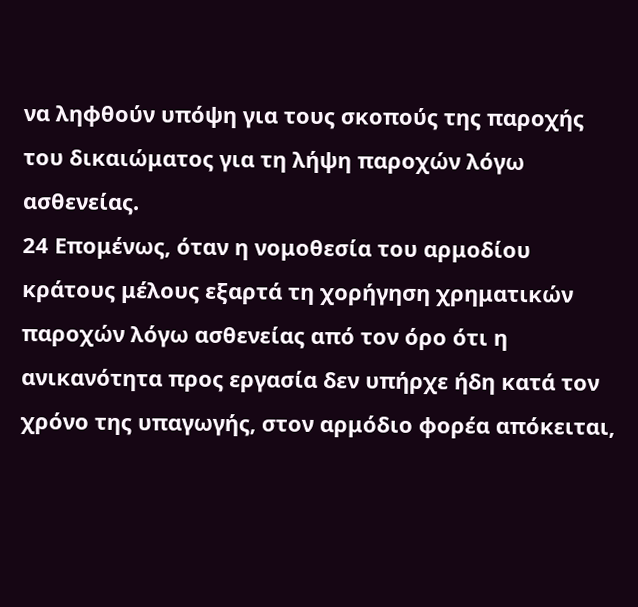να ληφθούν υπόψη για τους σκοπούς της παροχής του δικαιώματος για τη λήψη παροχών λόγω ασθενείας.
24 Επομένως, όταν η νομοθεσία του αρμοδίου κράτους μέλους εξαρτά τη χορήγηση χρηματικών παροχών λόγω ασθενείας από τον όρο ότι η ανικανότητα προς εργασία δεν υπήρχε ήδη κατά τον χρόνο της υπαγωγής, στον αρμόδιο φορέα απόκειται,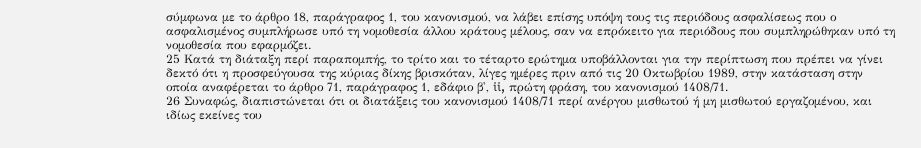σύμφωνα με το άρθρο 18, παράγραφος 1, του κανονισμού, να λάβει επίσης υπόψη τους τις περιόδους ασφαλίσεως που ο ασφαλισμένος συμπλήρωσε υπό τη νομοθεσία άλλου κράτους μέλους, σαν να επρόκειτο για περιόδους που συμπληρώθηκαν υπό τη νομοθεσία που εφαρμόζει.
25 Κατά τη διάταξη περί παραπομπής, το τρίτο και το τέταρτο ερώτημα υποβάλλονται για την περίπτωση που πρέπει να γίνει δεκτό ότι η προσφεύγουσα της κύριας δίκης βρισκόταν, λίγες ημέρες πριν από τις 20 Οκτωβρίου 1989, στην κατάσταση στην οποία αναφέρεται το άρθρο 71, παράγραφος 1, εδάφιο β', ii, πρώτη φράση, του κανονισμού 1408/71.
26 Συναφώς, διαπιστώνεται ότι οι διατάξεις του κανονισμού 1408/71 περί ανέργου μισθωτού ή μη μισθωτού εργαζομένου, και ιδίως εκείνες του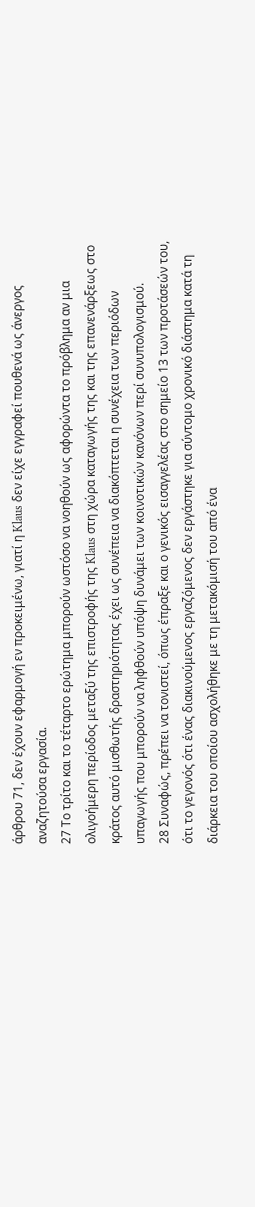άρθρου 71, δεν έχουν εφαρμογή εν προκειμένω, γιατί η Klaus δεν είχε εγγραφεί πουθενά ως άνεργος αναζητούσα εργασία.
27 Το τρίτο και το τέταρτο ερώτημα μπορούν ωστόσο να νοηθούν ως αφορώντα το πρόβλημα αν μια ολιγοήμερη περίοδος μεταξύ της επιστροφής της Klaus στη χώρα καταγωγής της και της επανενάρξεως στο κράτος αυτό μισθωτής δραστηριότητας έχει ως συνέπεια να διακόπτεται η συνέχεια των περιόδων υπαγωγής που μπορούν να ληφθούν υπόψη δυνάμει των κοινοτικών κανόνων περί συνυπολογισμού.
28 Συναφώς, πρέπει να τονιστεί, όπως έπραξε και ο γενικός εισαγγελέας στο σημείο 13 των προτάσεών του, ότι το γεγονός ότι ένας διακινούμενος εργαζόμενος δεν εργάστηκε για σύντομο χρονικό διάστημα κατά τη διάρκεια του οποίου ασχολήθηκε με τη μετακόμισή του από ένα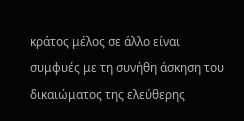κράτος μέλος σε άλλο είναι συμφυές με τη συνήθη άσκηση του δικαιώματος της ελεύθερης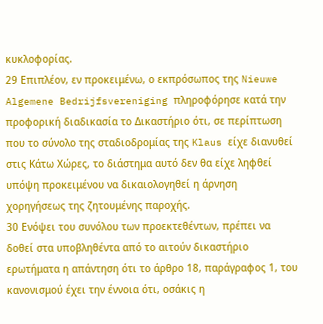κυκλοφορίας.
29 Επιπλέον, εν προκειμένω, ο εκπρόσωπος της Nieuwe Algemene Bedrijfsvereniging πληροφόρησε κατά την προφορική διαδικασία το Δικαστήριο ότι, σε περίπτωση που το σύνολο της σταδιοδρομίας της Klaus είχε διανυθεί στις Κάτω Χώρες, το διάστημα αυτό δεν θα είχε ληφθεί υπόψη προκειμένου να δικαιολογηθεί η άρνηση χορηγήσεως της ζητουμένης παροχής.
30 Ενόψει του συνόλου των προεκτεθέντων, πρέπει να δοθεί στα υποβληθέντα από το αιτούν δικαστήριο ερωτήματα η απάντηση ότι το άρθρο 18, παράγραφος 1, του κανονισμού έχει την έννοια ότι, οσάκις η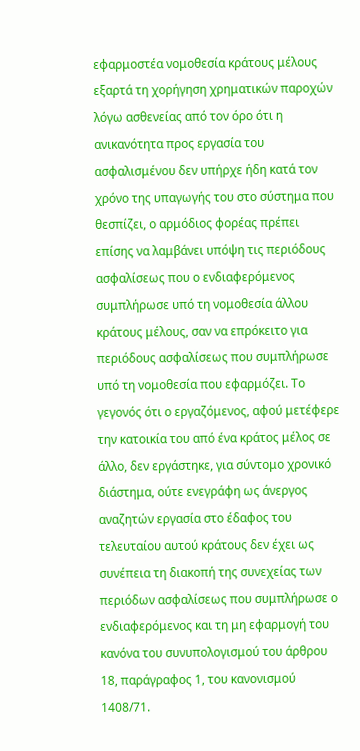εφαρμοστέα νομοθεσία κράτους μέλους εξαρτά τη χορήγηση χρηματικών παροχών λόγω ασθενείας από τον όρο ότι η ανικανότητα προς εργασία του ασφαλισμένου δεν υπήρχε ήδη κατά τον χρόνο της υπαγωγής του στο σύστημα που θεσπίζει, ο αρμόδιος φορέας πρέπει επίσης να λαμβάνει υπόψη τις περιόδους ασφαλίσεως που ο ενδιαφερόμενος συμπλήρωσε υπό τη νομοθεσία άλλου κράτους μέλους, σαν να επρόκειτο για περιόδους ασφαλίσεως που συμπλήρωσε υπό τη νομοθεσία που εφαρμόζει. Το γεγονός ότι ο εργαζόμενος, αφού μετέφερε την κατοικία του από ένα κράτος μέλος σε άλλο, δεν εργάστηκε, για σύντομο χρονικό διάστημα, ούτε ενεγράφη ως άνεργος αναζητών εργασία στο έδαφος του τελευταίου αυτού κράτους δεν έχει ως συνέπεια τη διακοπή της συνεχείας των περιόδων ασφαλίσεως που συμπλήρωσε ο ενδιαφερόμενος και τη μη εφαρμογή του κανόνα του συνυπολογισμού του άρθρου 18, παράγραφος 1, του κανονισμού 1408/71.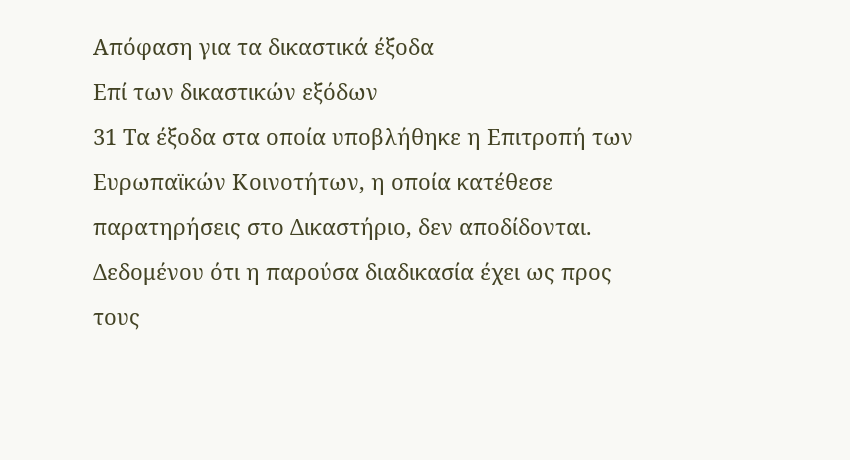Απόφαση για τα δικαστικά έξοδα
Επί των δικαστικών εξόδων
31 Τα έξοδα στα οποία υποβλήθηκε η Επιτροπή των Ευρωπαϊκών Κοινοτήτων, η οποία κατέθεσε παρατηρήσεις στο Δικαστήριο, δεν αποδίδονται. Δεδομένου ότι η παρούσα διαδικασία έχει ως προς τους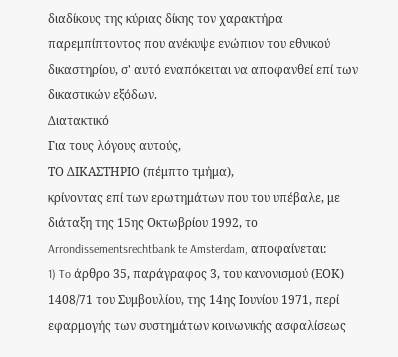διαδίκους της κύριας δίκης τον χαρακτήρα παρεμπίπτοντος που ανέκυψε ενώπιον του εθνικού δικαστηρίου, σ' αυτό εναπόκειται να αποφανθεί επί των δικαστικών εξόδων.
Διατακτικό
Για τους λόγους αυτούς,
ΤΟ ΔΙΚΑΣΤΗΡΙΟ (πέμπτο τμήμα),
κρίνοντας επί των ερωτημάτων που του υπέβαλε, με διάταξη της 15ης Οκτωβρίου 1992, το Arrondissementsrechtbank te Amsterdam, αποφαίνεται:
1) To άρθρο 35, παράγραφος 3, του κανονισμού (ΕΟΚ) 1408/71 του Συμβουλίου, της 14ης Ιουνίου 1971, περί εφαρμογής των συστημάτων κοινωνικής ασφαλίσεως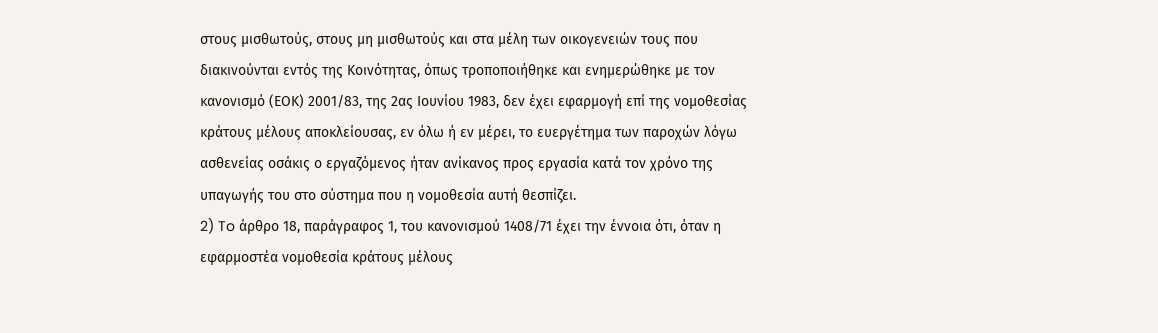στους μισθωτούς, στους μη μισθωτούς και στα μέλη των οικογενειών τους που διακινούνται εντός της Κοινότητας, όπως τροποποιήθηκε και ενημερώθηκε με τον κανονισμό (ΕΟΚ) 2001/83, της 2ας Ιουνίου 1983, δεν έχει εφαρμογή επί της νομοθεσίας κράτους μέλους αποκλείουσας, εν όλω ή εν μέρει, το ευεργέτημα των παροχών λόγω ασθενείας οσάκις ο εργαζόμενος ήταν ανίκανος προς εργασία κατά τον χρόνο της υπαγωγής του στο σύστημα που η νομοθεσία αυτή θεσπίζει.
2) To άρθρο 18, παράγραφος 1, του κανονισμού 1408/71 έχει την έννοια ότι, όταν η εφαρμοστέα νομοθεσία κράτους μέλους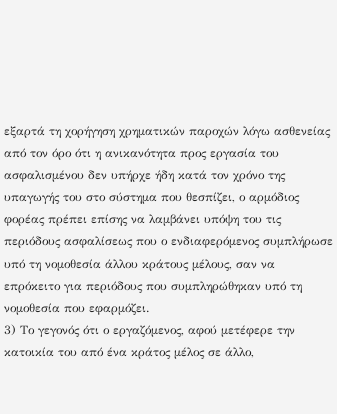εξαρτά τη χορήγηση χρηματικών παροχών λόγω ασθενείας από τον όρο ότι η ανικανότητα προς εργασία του ασφαλισμένου δεν υπήρχε ήδη κατά τον χρόνο της υπαγωγής του στο σύστημα που θεσπίζει, ο αρμόδιος φορέας πρέπει επίσης να λαμβάνει υπόψη του τις περιόδους ασφαλίσεως που ο ενδιαφερόμενος συμπλήρωσε υπό τη νομοθεσία άλλου κράτους μέλους, σαν να επρόκειτο για περιόδους που συμπληρώθηκαν υπό τη νομοθεσία που εφαρμόζει.
3) Το γεγονός ότι ο εργαζόμενος, αφού μετέφερε την κατοικία του από ένα κράτος μέλος σε άλλο,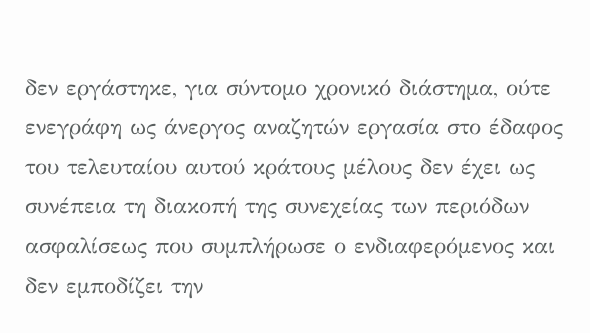δεν εργάστηκε, για σύντομο χρονικό διάστημα, ούτε ενεγράφη ως άνεργος αναζητών εργασία στο έδαφος του τελευταίου αυτού κράτους μέλους δεν έχει ως συνέπεια τη διακοπή της συνεχείας των περιόδων ασφαλίσεως που συμπλήρωσε ο ενδιαφερόμενος και δεν εμποδίζει την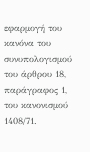εφαρμογή του κανόνα του συνυπολογισμού του άρθρου 18, παράγραφος 1, του κανονισμού 1408/71.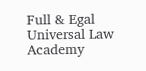Full & Egal Universal Law Academy